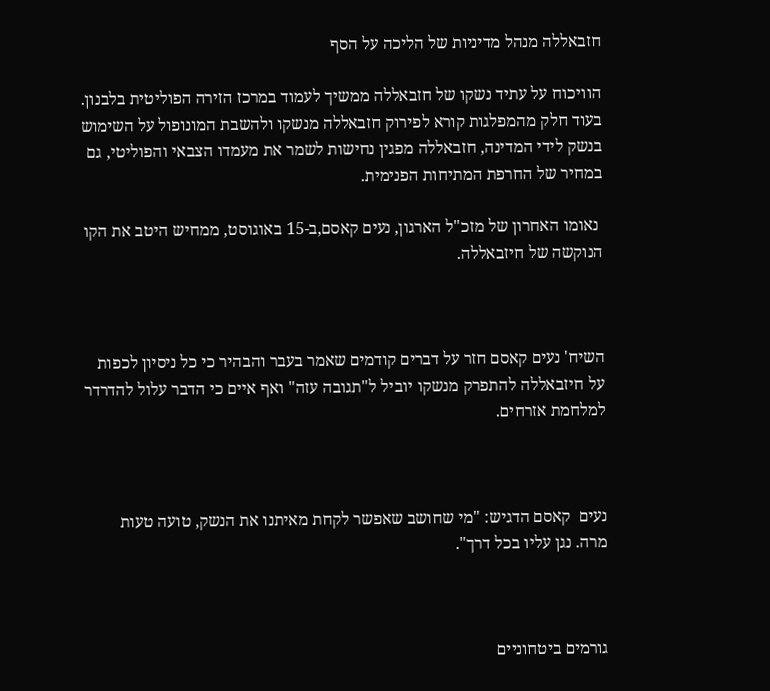חזבאללה מנהל מדיניות של הליכה על הסף

הוויכוח על עתיד נשקו של חזבאללה ממשיך לעמוד במרכז הזירה הפוליטית בלבנון. בעוד חלק מהמפלגות קורא לפירוק חזבאללה מנשקו ולהשבת המונופול על השימוש בנשק לידי המדינה, חזבאללה מפגין נחישות לשמר את מעמדו הצבאי והפוליטי, גם במחיר של החרפת המתיחות הפנימית.

 נאומו האחרון של מזכ"ל הארגון, נעים קאסם,ב-15 באוגוסט, ממחיש היטב את הקו הנוקשה של חיזבאללה.



השיח' נעים קאסם חזר על דברים קודמים שאמר בעבר והבהיר כי כל ניסיון לכפות על חיזבאללה להתפרק מנשקו יוביל ל"תגובה עזה" ואף איים כי הדבר עלול להדרדר למלחמת אזרחים.



נעים  קאסם הדגיש: "מי שחושב שאפשר לקחת מאיתנו את הנשק, טועה טעות מרה. נגן עליו בכל דרך".



גורמים ביטחוניים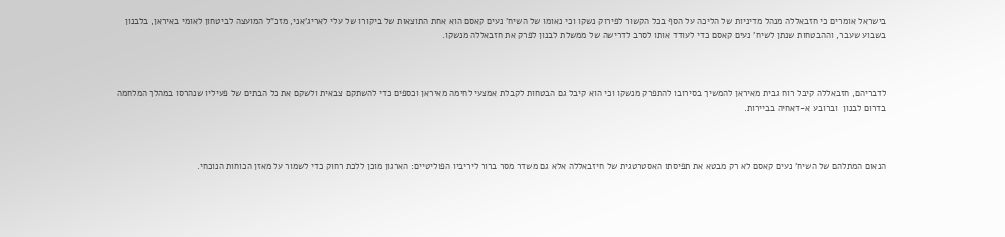בישראל אומרים כי חזבאללה מנהל מדיניות של הליכה על הסף בכל הקשור לפירוק נשקו וכי נאומו של השיח' נעים קאסם הוא אחת התוצאות של ביקורו של עלי לאריג'אני, מזכ"ל המועצה לביטחון לאומי באיראן, בלבנון בשבוע שעבר, וההבטחות שנתן לשיח' נעים קאסם כדי לעודד אותו לסרב לדרישה של ממשלת לבנון לפרק את חזבאללה מנשקו.



לדבריהם, חזבאללה קיבל רוח גבית מאיראן להמשיך בסירובו להתפרק מנשקו וכי הוא קיבל גם הבטחות לקבלת אמצעי לחימה מאיראן וכספים כדי להשתקם צבאית ולשקם את כל הבתים של פעיליו שנהרסו במהלך המלחמה בדרום לבנון  וברובע א-דאחיה בביירות.



הנאום המתלהם של השיח' נעים קאסם לא רק מבטא את תפיסתו האסטרטגית של חיזבאללה אלא גם משדר מסר ברור ליריביו הפוליטיים: הארגון מוכן ללכת רחוק כדי לשמור על מאזן הכוחות הנוכחי.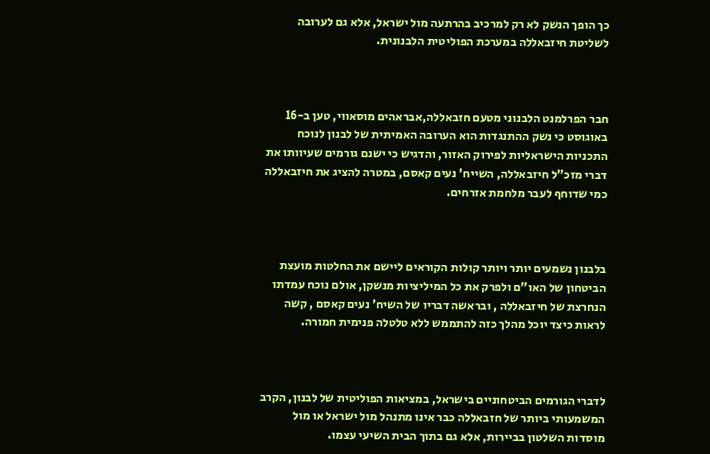כך הופך הנשק לא רק למרכיב בהרתעה מול ישראל, אלא גם לערובה לשליטת חיזבאללה במערכת הפוליטית הלבנונית.



חבר הפרלמנט הלבנוני מטעם חזבאללה,אבראהים מוסאווי, טען ב-16 באוגוסט כי נשק ההתנגדות הוא הערובה האמיתית של לבנון לנוכח התכניות הישראליות לפירוק האזור, והדגיש כי ישנם גורמים שעיוותו את דברי מזכ"ל חיזבאללה, השייח' נעים קאסם, במטרה להציג את חיזבאללה כמי שדוחף לעבר מלחמת אזרחים.



בלבנון נשמעים יותר ויותר קולות הקוראים ליישם את החלטות מועצת הביטחון של האו"ם ולפרק את כל המיליציות מנשקן, אולם נוכח עמדתו הנחרצת של חיזבאללה , ובראשה דבריו של השיח' נעים קאסם , קשה לראות כיצד יוכל מהלך כזה להתממש ללא טלטלה פנימית חמורה.



לדברי הגורמים הביטחוניים בישראל, במציאות הפוליטית של לבנון, הקרב המשמעותי ביותר של חזבאללה כבר אינו מתנהל מול ישראל או מול מוסדות השלטון בביירות, אלא גם בתוך הבית השיעי עצמו.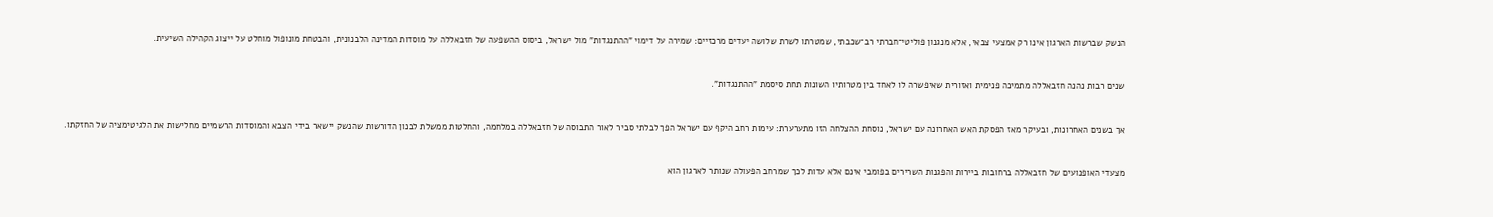הנשק שברשות הארגון אינו רק אמצעי צבאי, אלא מנגנון פוליטי־חברתי רב־שכבתי, שמטרתו לשרת שלושה יעדים מרכזיים: שמירה על דימוי "ההתנגדות" מול ישראל, ביסוס ההשפעה של חזבאללה על מוסדות המדינה הלבנונית, והבטחת מונופול מוחלט על ייצוג הקהילה השיעית.



שנים רבות נהנה חזבאללה מתמיכה פנימית ואזורית שאיפשרה לו לאחד בין מטרותיו השונות תחת סיסמת "ההתנגדות".



אך בשנים האחרונות, ובעיקר מאז הפסקת האש האחרונה עם ישראל, נוסחת ההצלחה הזו מתערערת: עימות רחב היקף עם ישראל הפך לבלתי סביר לאור התבוסה של חזבאללה במלחמה, והחלטות ממשלת לבנון הדורשות שהנשק יישאר בידי הצבא והמוסדות הרשמיים מחלישות את הלגיטימציה של החזקתו.



מצעדי האופנועים של חזבאללה ברחובות ביירות והפגנות השרירים בפומבי אינם אלא עדות לכך שמרחב הפעולה שנותר לארגון הוא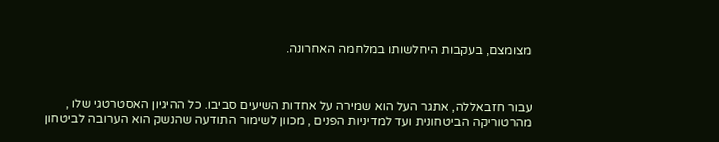מצומצם, בעקבות היחלשותו במלחמה האחרונה.



עבור חזבאללה, אתגר העל הוא שמירה על אחדות השיעים סביבו. כל ההיגיון האסטרטגי שלו , מהרטוריקה הביטחונית ועד למדיניות הפנים , מכוון לשימור התודעה שהנשק הוא הערובה לביטחון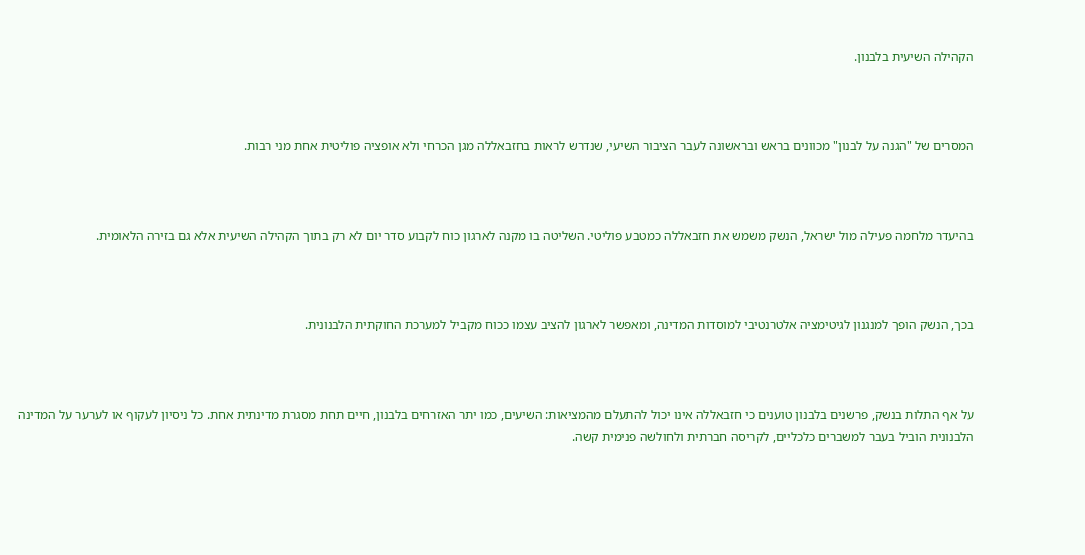הקהילה השיעית בלבנון.



המסרים של "הגנה על לבנון" מכוונים בראש ובראשונה לעבר הציבור השיעי, שנדרש לראות בחזבאללה מגן הכרחי ולא אופציה פוליטית אחת מני רבות.



בהיעדר מלחמה פעילה מול ישראל, הנשק משמש את חזבאללה כמטבע פוליטי. השליטה בו מקנה לארגון כוח לקבוע סדר יום לא רק בתוך הקהילה השיעית אלא גם בזירה הלאומית.



בכך, הנשק הופך למנגנון לגיטימציה אלטרנטיבי למוסדות המדינה, ומאפשר לארגון להציב עצמו ככוח מקביל למערכת החוקתית הלבנונית.



על אף התלות בנשק, פרשנים בלבנון טוענים כי חזבאללה אינו יכול להתעלם מהמציאות: השיעים, כמו יתר האזרחים בלבנון, חיים תחת מסגרת מדינתית אחת. כל ניסיון לעקוף או לערער על המדינה הלבנונית הוביל בעבר למשברים כלכליים, לקריסה חברתית ולחולשה פנימית קשה.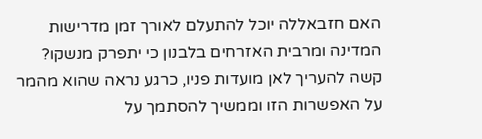האם חזבאללה יוכל להתעלם לאורך זמן מדרישות המדינה ומרבית האזרחים בלבנון כי יתפרק מנשקו? קשה להעריך לאן מועדות פניו, כרגע נראה שהוא מהמר על האפשרות הזו וממשיך להסתמך על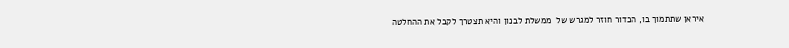איראן שתתמוך בו, הכדור חוזר למגרש של  ממשלת לבנון והיא תצטרך לקבל את ההחלטה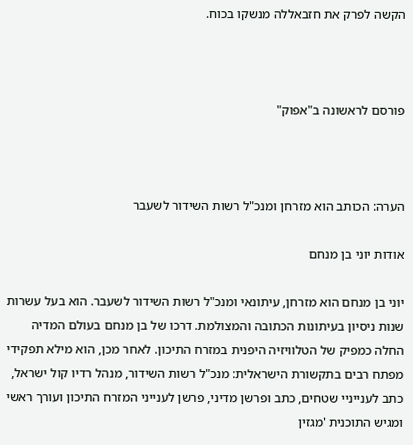הקשה לפרק את חזבאללה מנשקו בכוח.



פורסם לראשונה ב"אפוק"



הערה: הכותב הוא מזרחן ומנכ"ל רשות השידור לשעבר

אודות יוני בן מנחם

יוני בן מנחם הוא מזרחן, עיתונאי ומנכ"ל רשות השידור לשעבר. הוא בעל עשרות שנות ניסיון בעיתונות הכתובה והמצולמת. דרכו של בן מנחם בעולם המדיה החלה כמפיק של הטלוויזיה היפנית במזרח התיכון. לאחר מכן, הוא מילא תפקידי מפתח רבים בתקשורת הישראלית: מנכ"ל רשות השידור, מנהל רדיו קול ישראל, כתב לענייניי שטחים, כתב ופרשן מדיני, פרשן לענייני המזרח התיכון ועורך ראשי ומגיש התוכנית 'מגזין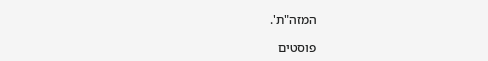המזה"ת'.

פוסטים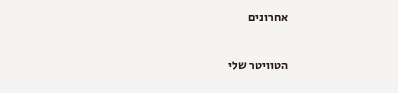אחרונים

הטוויטר שלי